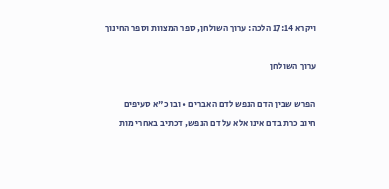ויקרא 17:14 הלכה: ערוך השולחן, ספר המצוות וספר החינוך

ערוך השולחן

הפרש שבין הדם הנפש לדם האברים • ובו כ"א סעיפים
חיוב כרת בדם אינו אלא על דם הנפש, דכתיב באחרי מות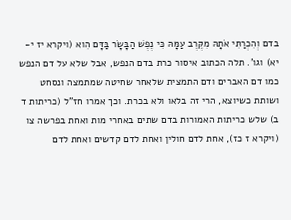בדם וְהִכְרַתִּי אֹתָהּ מִקֶּרֶב עַמָּהּ כִּי נֶפֶשׁ הַבָּשָׂר בַּדָּם הִוא (ויקרא יז י-יא) וגו'. תלה הכתוב איסור כרת בדם הנפש, אבל שלא על דם הנפש כמו דם האברים ודם התמצית שלאחר שחיטה שמתמצה ונסחט ושותת כשיוצא, הרי זה בלאו ולא בכרת. וכך אמרו חז"ל (כריתות ד ב) שלש כריתות האמורות בדם שתים באחרי מות ואחת בפרשה צו (ויקרא ז כז), אחת לדם חולין ואחת לדם קדשים ואחת לדם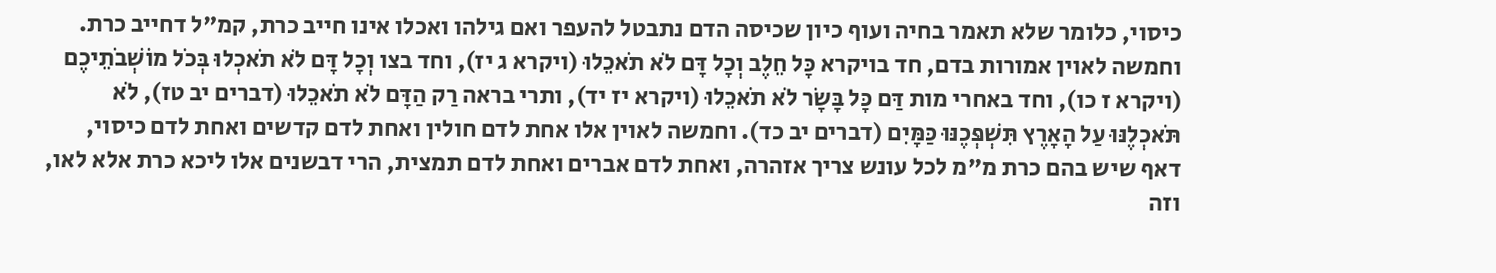כיסוי, כלומר שלא תאמר בחיה ועוף כיון שכיסה הדם נתבטל להעפר ואם גילהו ואכלו אינו חייב כרת, קמ"ל דחייב כרת. וחמשה לאוין אמורות בדם, חד בויקרא כָּל חֵלֶב וְכָל דָּם לֹא תֹאכֵלוּ (ויקרא ג יז), וחד בצו וְכָל דָּם לֹא תֹאכְלוּ בְּכֹל מוֹשְׁבֹתֵיכֶם (ויקרא ז כו), וחד באחרי מות דַּם כָּל בָּשָׂר לֹא תֹאכֵלוּ (ויקרא יז יד), ותרי בראה רַק הַדָּם לֹא תֹאכֵלוּ (דברים יב טז), לֹא תֹּאכְלֶנּוּ עַל הָאָרֶץ תִּשְׁפְּכֶנּוּ כַּמָּיִם (דברים יב כד). וחמשה לאוין אלו אחת לדם חולין ואחת לדם קדשים ואחת לדם כיסוי, דאף שיש בהם כרת מ"מ לכל עונש צריך אזהרה, ואחת לדם אברים ואחת לדם תמצית, הרי דבשנים אלו ליכא כרת אלא לאו, וזה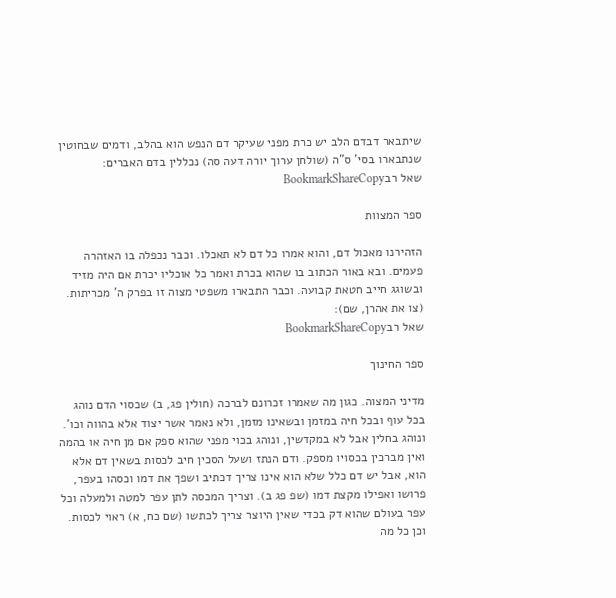שיתבאר דבדם הלב יש כרת מפני שעיקר דם הנפש הוא בהלב, ודמים שבחוטין שנתבארו בסי' ס"ה (שולחן ערוך יורה דעה סה) נכללין בדם האברים:
שאל רבBookmarkShareCopy

ספר המצוות

הזהירנו מאכול דם, והוא אמרו כל דם לא תאכלו. וכבר נכפלה בו האזהרה פעמים. ובא באור הכתוב בו שהוא בכרת ואמר כל אוכליו יכרת אם היה מזיד ובשוגג חייב חטאת קבועה. וכבר התבארו משפטי מצוה זו בפרק ה' מכריתות. (צו את אהרן, שם):
שאל רבBookmarkShareCopy

ספר החינוך

מדיני המצוה. כגון מה שאמרו זכרונם לברכה (חולין פג, ב) שכסוי הדם נוהג בכל עוף ובכל חיה במזמן ובשאינו מזמן, ולא נאמר אשר יצוד אלא בהווה וכו'. ונוהג בחלין אבל לא במקדשין, ונוהג בכוי מפני שהוא ספק אם מן חיה או בהמה ואין מברכין בכסויו מספק. ודם הנתז ושעל הסכין חיב לכסות בשאין דם אלא הוא, אבל יש דם כלל שלא הוא אינו צריך דכתיב ושפך את דמו וכסהו בעפר, פרושו ואפילו מקצת דמו (שפ פג ב). וצריך המכסה לתן עפר למטה ולמעלה וכל עפר בעולם שהוא דק בכדי שאין היוצר צריך לכתשו (שם כח, א) ראוי לכסות. וכן כל מה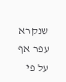שנקרא עפר אף על פי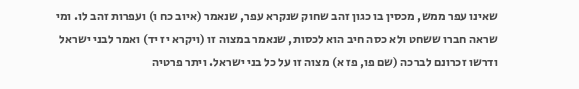שאינו עפר ממש, מכסין בו כגון זהב שחוק שנקרא עפר, שנאמר (איוב כח ו) ועפרות זהב לו. ומי שראה חברו ששחט ולא כסה חיב הוא לכסות, שנאמר במצוה זו (ויקרא יז יד) ואמר לבני ישראל ודרשו זכרונם לברכה (שם פו, פז א) מצוה זו על כל בני ישראל. ויתר פרטיה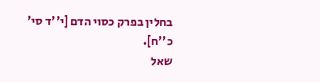בחלין בפרק כסוי הדם [י''ד סי' כ''ח].
שאל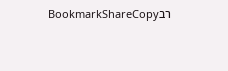רבBookmarkShareCopy